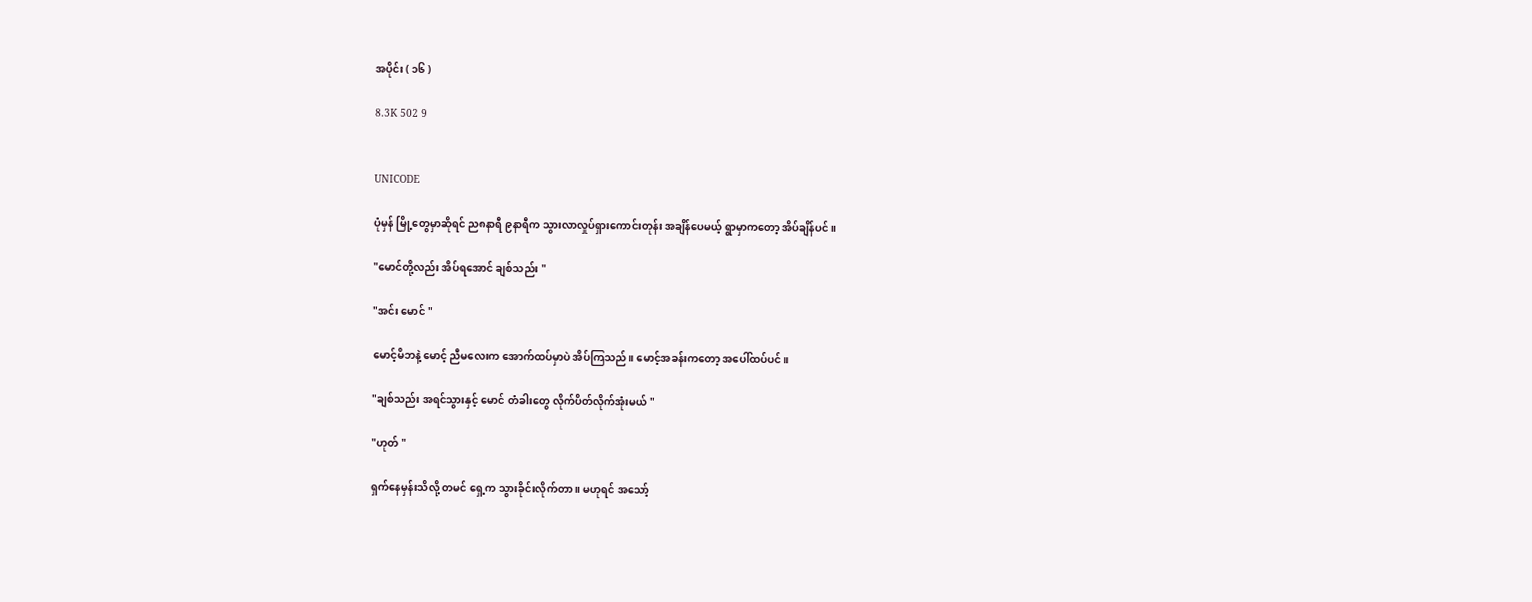အပိုင်း ( ၁၆ )

8.3K 502 9


UNICODE

ပုံမှန် မြို့တွေမှာဆိုရင် ည၈နာရီ ၉နာရီက သွားလာလှုပ်ရှားကောင်းတုန်း အချိန်ပေမယ့် ရွာမှာကတော့ အိပ်ချိန်ပင်။

"မောင်တို့လည်း အိပ်ရအောင် ချစ်သည်း "

"အင်း မောင် "

မောင့်မိဘနဲ့ မောင့် ညီမလေးက အောက်ထပ်မှာပဲ အိပ်ကြသည်။ မောင့်အခန်းကတော့ အပေါ်ထပ်ပင်။

"ချစ်သည်း အရင်သွားနှင့် မောင် တံခါးတွေ လိုက်ပိတ်လိုက်အုံးမယ် "

"ဟုတ် "

ရှက်နေမှန်းသိလို့ တမင် ရှေ့က သွားခိုင်းလိုက်တာ ။ မဟုရင် အသော့်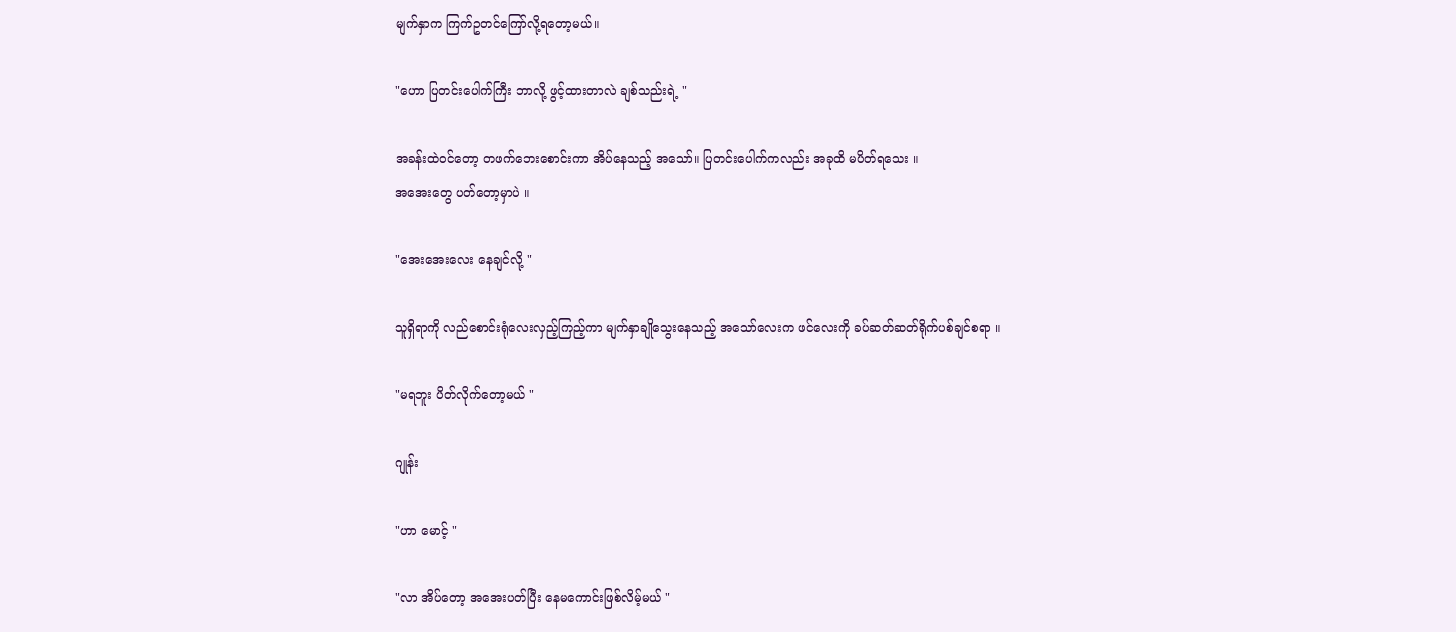မျက်နှာက ကြက်ဥတင်ကြော်လို့ရတော့မယ်။

"ဟော ပြတင်းပေါက်ကြီး ဘာလို့ ဖွင့်ထားတာလဲ ချစ်သည်းရဲ့ "

အခန်းထဲ၀င်တော့ တဖက်ဘေးစောင်းကာ အိပ်နေသည့် အသော်။ ပြတင်းပေါက်ကလည်း အခုထိ မပိတ်ရသေး ။
အအေးတွေ ပတ်တော့မှာပဲ ။

"အေးအေးလေး နေချင်လို့ "

သူရှိရာကို လည်စောင်းရုံလေးလှည့်ကြည့်ကာ မျက်နှာချိုသွေးနေသည့် အသော်လေးက ဖင်လေးကို ခပ်ဆတ်ဆတ်ရိုက်ပစ်ချင်စရာ ။

"မရဘူး ပိတ်လိုက်တော့မယ် "

ဂျုန်း

"ဟာ မောင့် "

"လာ အိပ်တော့ ‌အအေးပတ်ပြီး နေမကောင်းဖြစ်လိမ့်မယ် "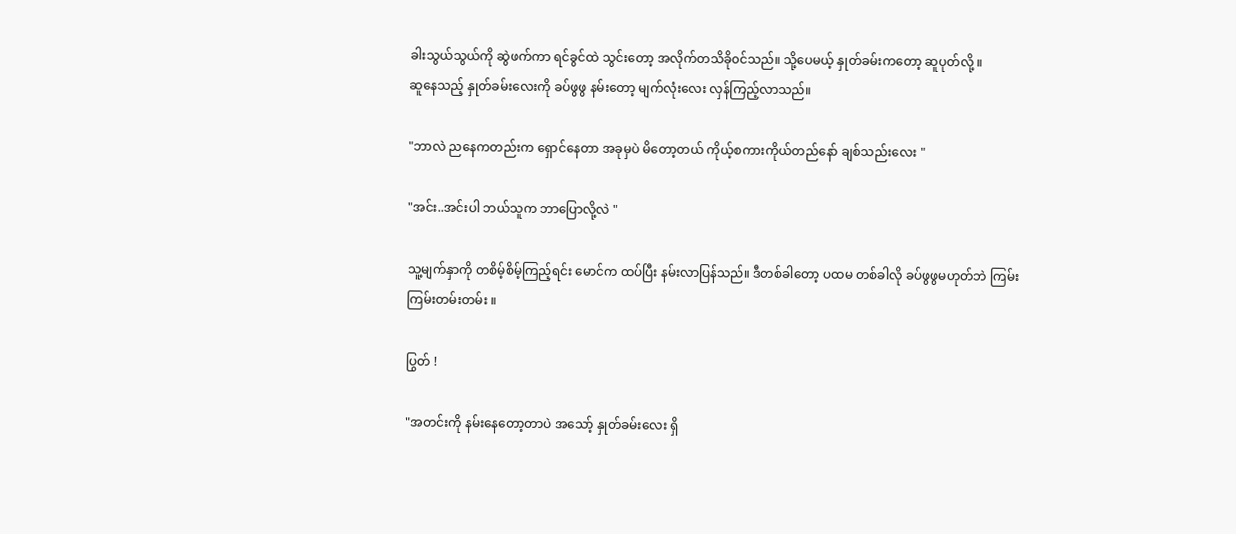ခါးသွယ်သွယ်ကို ဆွဲဖက်ကာ ရင်ခွင်ထဲ သွင်းတော့ အလိုက်တသိခို၀င်သည်။ သို့ပေမယ့် နှုတ်ခမ်းကတော့ ဆူပုတ်လို့ ။
ဆူ‌နေသည့် နှုတ်ခမ်းလေးကို ခပ်ဖွဖွ နမ်းတော့ မျက်လုံးလေး လှန်ကြည့်လာသည်။

"ဘာလဲ ညနေကတည်းက ရှောင်နေတာ‌ အခုမှပဲ မိတော့တယ် ကိုယ့်စကားကိုယ်တည်နော် ချစ်သည်းလေး "

"အင်း..အင်းပါ ဘယ်သူက ဘာပြောလို့လဲ "

သူ့မျက်နှာကို တစိမ့်စိမ့်ကြည့်ရင်း မောင်က ထပ်ပြီး နမ်းလာပြန်သည်။ ဒီတစ်ခါတော့ ပထမ တစ်ခါလို ခပ်ဖွဖွမဟုတ်ဘဲ ကြမ်းကြမ်းတမ်းတမ်း ။

ပြွတ် !

"အတင်းကို နမ်းနေတော့တာပဲ အသော့် နှုတ်ခမ်းလေး ရှိ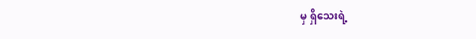မှ ရှိသေးရဲ့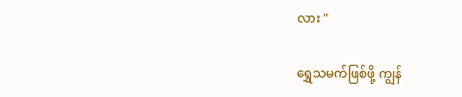လား "

ရွှေသမက်ဖြစ်ဖို့ ကျွန်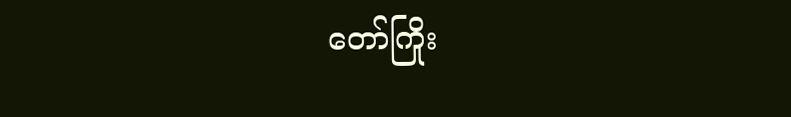တော်ကြိုး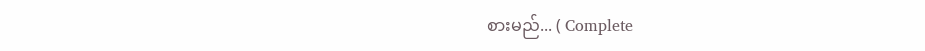စားမည်... ( Complete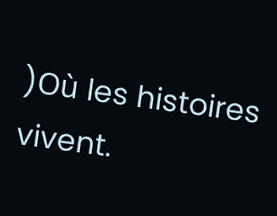)Où les histoires vivent.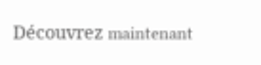Découvrez maintenant